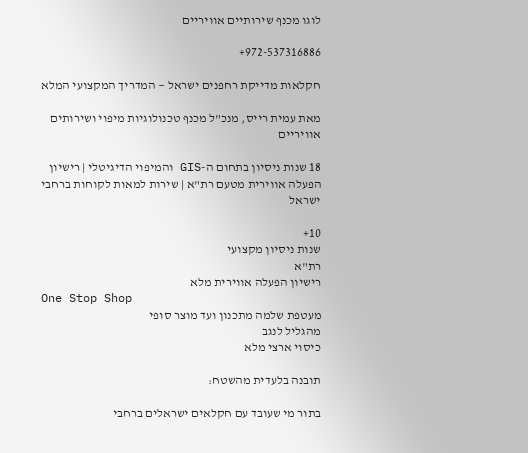לוגו מכנף שירותיים אוויריים

972-537316886+

חקלאות מדייקת רחפנים ישראל — המדריך המקצועי המלא

מאת עמית רייס, מנכ"ל מכנף טכנולוגיות מיפוי ושירותים אוויריים

18 שנות ניסיון בתחום ה-GIS והמיפוי הדיגיטלי | רישיון הפעלה אווירית מטעם רת"א | שירות למאות לקוחות ברחבי ישראל

10+
שנות ניסיון מקצועי
רת"א
רישיון הפעלה אווירית מלא
One Stop Shop
מעטפת שלמה מתכנון ועד מוצר סופי
מהגליל לנגב
כיסוי ארצי מלא

תובנה בלעדית מהשטח:

בתור מי שעובד עם חקלאים ישראלים ברחבי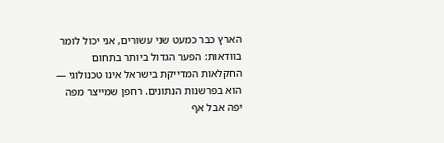הארץ כבר כמעט שני עשורים, אני יכול לומר בוודאות: הפער הגדול ביותר בתחום החקלאות המדייקת בישראל אינו טכנולוגי — הוא בפרשנות הנתונים. רחפן שמייצר מפה יפה אבל אף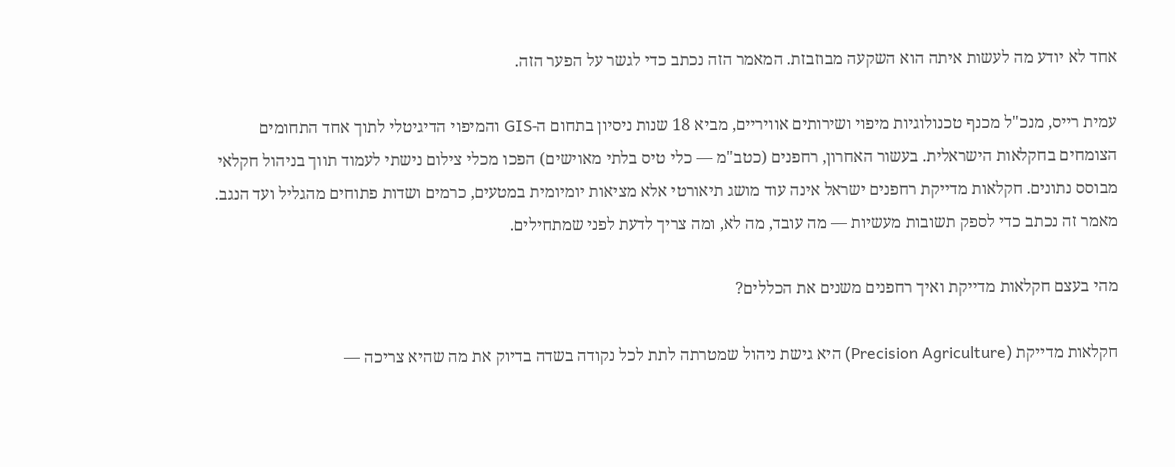אחד לא יודע מה לעשות איתה הוא השקעה מבוזבזת. המאמר הזה נכתב כדי לגשר על הפער הזה.

עמית רייס, מנכ"ל מכנף טכנולוגיות מיפוי ושירותים אוויריים, מביא 18 שנות ניסיון בתחום ה-GIS והמיפוי הדיגיטלי לתוך אחד התחומים הצומחים בחקלאות הישראלית. בעשור האחרון, רחפנים (כטב"מ — כלי טיס בלתי מאוישים) הפכו מכלי צילום נישתי לעמוד תווך בניהול חקלאי מבוסס נתונים. חקלאות מדייקת רחפנים ישראל אינה עוד מושג תיאורטי אלא מציאות יומיומית במטעים, כרמים ושדות פתוחים מהגליל ועד הנגב. מאמר זה נכתב כדי לספק תשובות מעשיות — מה עובד, מה לא, ומה צריך לדעת לפני שמתחילים.

מהי בעצם חקלאות מדייקת ואיך רחפנים משנים את הכללים?

חקלאות מדייקת (Precision Agriculture) היא גישת ניהול שמטרתה לתת לכל נקודה בשדה בדיוק את מה שהיא צריכה —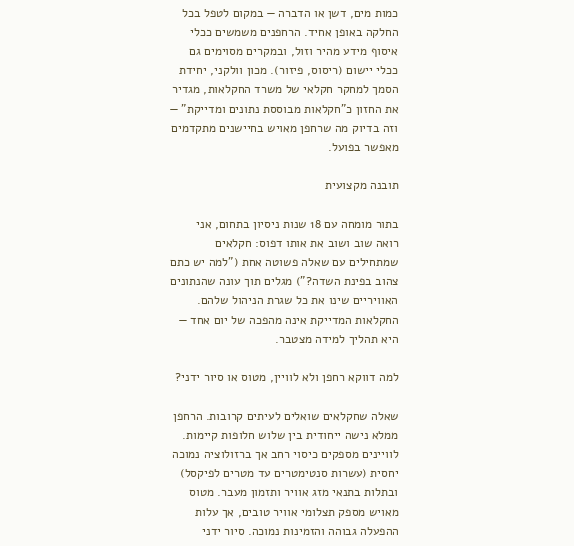כמות מים, דשן או הדברה — במקום לטפל בכל החלקה באופן אחיד. הרחפנים משמשים ככלי איסוף מידע מהיר וזול, ובמקרים מסוימים גם ככלי יישום (ריסוס, פיזור). מכון וולקני, יחידת הסמך למחקר חקלאי של משרד החקלאות, מגדיר את החזון כ"חקלאות מבוססת נתונים ומדייקת" — וזה בדיוק מה שרחפן מאויש בחיישנים מתקדמים מאפשר בפועל.

תובנה מקצועית

בתור מומחה עם 18 שנות ניסיון בתחום, אני רואה שוב ושוב את אותו דפוס: חקלאים שמתחילים עם שאלה פשוטה אחת ("למה יש כתם צהוב בפינת השדה?") מגלים תוך עונה שהנתונים האוויריים שינו את כל שגרת הניהול שלהם. החקלאות המדייקת אינה מהפכה של יום אחד — היא תהליך למידה מצטבר.

למה דווקא רחפן ולא לוויין, מטוס או סיור ידני?

שאלה שחקלאים שואלים לעיתים קרובות. הרחפן ממלא נישה ייחודית בין שלוש חלופות קיימות. לוויינים מספקים כיסוי רחב אך ברזולוציה נמוכה יחסית (עשרות סנטימטרים עד מטרים לפיקסל) ובתלות בתנאי מזג אוויר ותזמון מעבר. מטוס מאויש מספק תצלומי אוויר טובים, אך עלות ההפעלה גבוהה והזמינות נמוכה. סיור ידני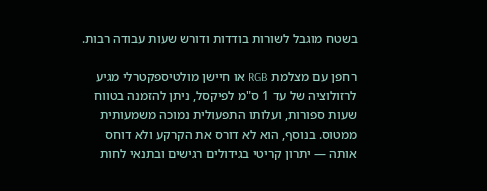בשטח מוגבל לשורות בודדות ודורש שעות עבודה רבות.

רחפן עם מצלמת RGB או חיישן מולטיספקטרלי מגיע לרזולוציה של עד 1 ס"מ לפיקסל, ניתן להזמנה בטווח שעות ספורות, ועלותו התפעולית נמוכה משמעותית ממטוס. בנוסף, הוא לא דורס את הקרקע ולא דוחס אותה — יתרון קריטי בגידולים רגישים ובתנאי לחות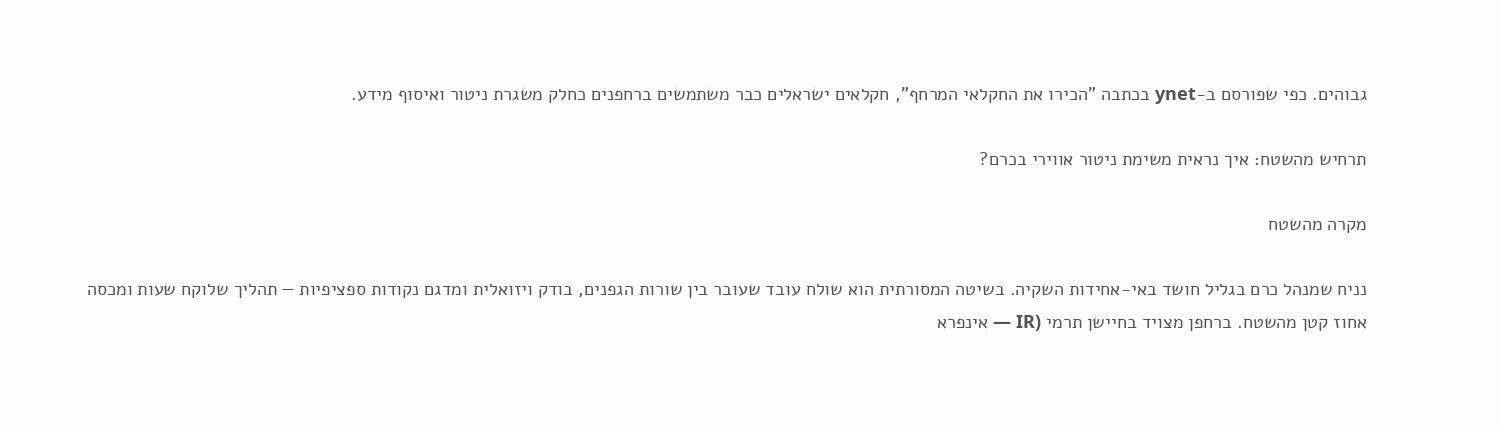גבוהים. כפי שפורסם ב-ynet בכתבה "הכירו את החקלאי המרחף", חקלאים ישראלים כבר משתמשים ברחפנים כחלק משגרת ניטור ואיסוף מידע.

תרחיש מהשטח: איך נראית משימת ניטור אווירי בכרם?

מקרה מהשטח

נניח שמנהל כרם בגליל חושד באי-אחידות השקיה. בשיטה המסורתית הוא שולח עובד שעובר בין שורות הגפנים, בודק ויזואלית ומדגם נקודות ספציפיות — תהליך שלוקח שעות ומכסה אחוז קטן מהשטח. ברחפן מצויד בחיישן תרמי (IR — אינפרא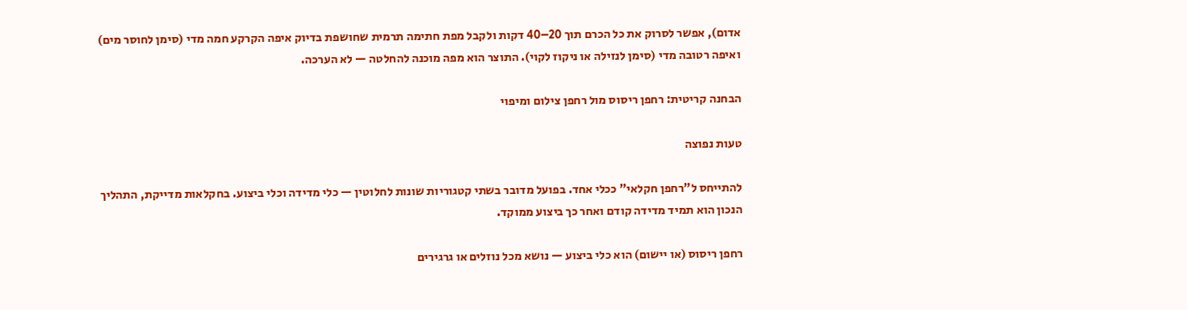אדום), אפשר לסרוק את כל הכרם תוך 20–40 דקות ולקבל מפת חתימה תרמית שחושפת בדיוק איפה הקרקע חמה מדי (סימן לחוסר מים) ואיפה רטובה מדי (סימן לנזילה או ניקוז לקוי). התוצר הוא מפה מוכנה להחלטה — לא הערכה.

הבחנה קריטית: רחפן ריסוס מול רחפן צילום ומיפוי

טעות נפוצה

להתייחס ל"רחפן חקלאי" ככלי אחד. בפועל מדובר בשתי קטגוריות שונות לחלוטין — כלי מדידה וכלי ביצוע. בחקלאות מדייקת, התהליך הנכון הוא תמיד מדידה קודם ואחר כך ביצוע ממוקד.

רחפן ריסוס (או יישום) הוא כלי ביצוע — נושא מכל נוזלים או גרגירים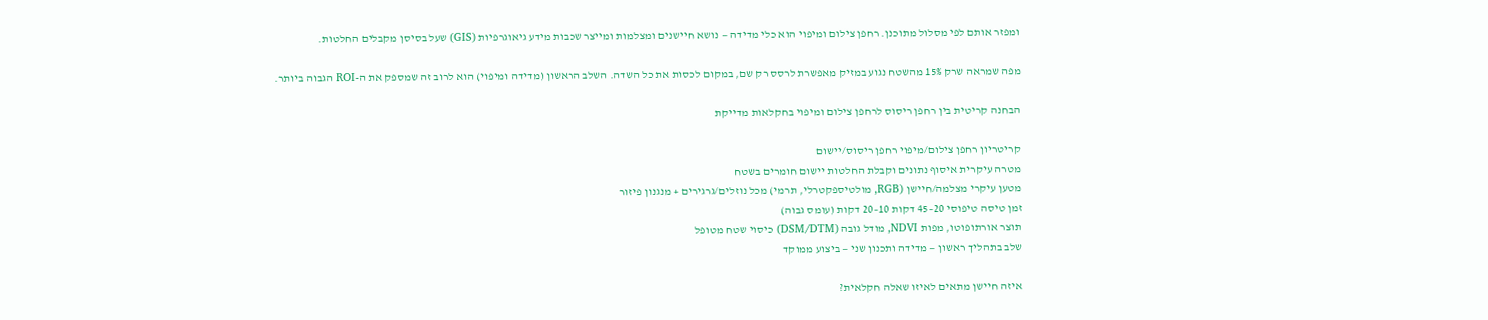ומפזר אותם לפי מסלול מתוכנן. רחפן צילום ומיפוי הוא כלי מדידה — נושא חיישנים ומצלמות ומייצר שכבות מידע גיאוגרפיות (GIS) שעל בסיסן מקבלים החלטות.

מפה שמראה שרק 15% מהשטח נגוע במזיק מאפשרת לרסס רק שם, במקום לכסות את כל השדה. השלב הראשון (מדידה ומיפוי) הוא לרוב זה שמספק את ה-ROI הגבוה ביותר.

הבחנה קריטית בין רחפן ריסוס לרחפן צילום ומיפוי בחקלאות מדייקת

קריטריון רחפן צילום/מיפוי רחפן ריסוס/יישום
מטרה עיקרית איסוף נתונים וקבלת החלטות יישום חומרים בשטח
מטען עיקרי מצלמה/חיישן (RGB, מולטיספקטרלי, תרמי) מכל נוזלים/גרגירים + מנגנון פיזור
זמן טיסה טיפוסי 20–45 דקות 10–20 דקות (עומס גבוה)
תוצר אורתופוטו, מפות NDVI, מודל גובה (DSM/DTM) כיסוי שטח מטופל
שלב בתהליך ראשון — מדידה ותכנון שני — ביצוע ממוקד

איזה חיישן מתאים לאיזו שאלה חקלאית?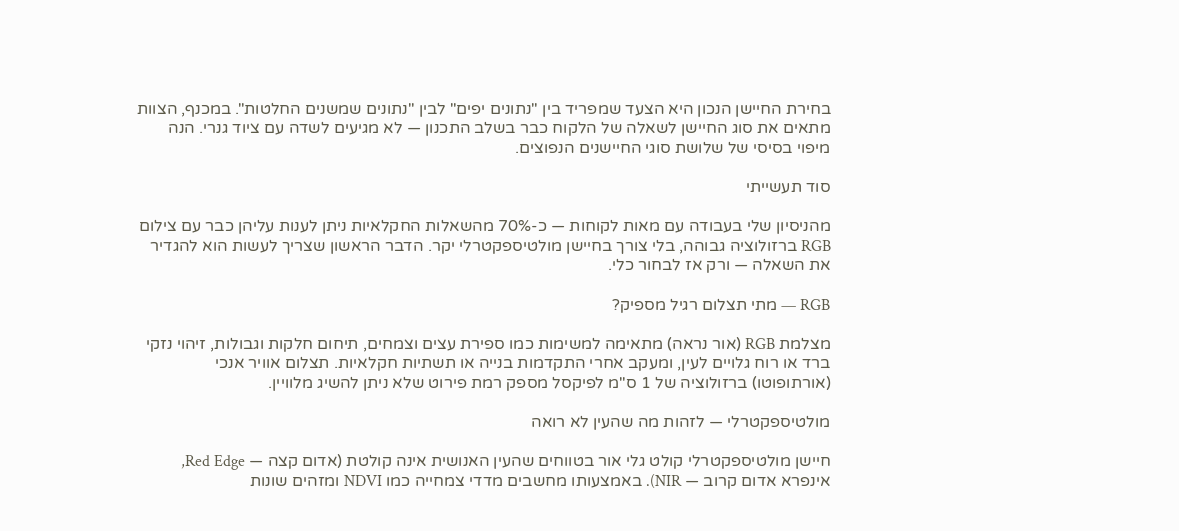בחירת החיישן הנכון היא הצעד שמפריד בין "נתונים יפים" לבין "נתונים שמשנים החלטות". במכנף, הצוות מתאים את סוג החיישן לשאלה של הלקוח כבר בשלב התכנון — לא מגיעים לשדה עם ציוד גנרי. הנה מיפוי בסיסי של שלושת סוגי החיישנים הנפוצים.

סוד תעשייתי

מהניסיון שלי בעבודה עם מאות לקוחות — כ-70% מהשאלות החקלאיות ניתן לענות עליהן כבר עם צילום RGB ברזולוציה גבוהה, בלי צורך בחיישן מולטיספקטרלי יקר. הדבר הראשון שצריך לעשות הוא להגדיר את השאלה — ורק אז לבחור כלי.

RGB — מתי תצלום רגיל מספיק?

מצלמת RGB (אור נראה) מתאימה למשימות כמו ספירת עצים וצמחים, תיחום חלקות וגבולות, זיהוי נזקי ברד או רוח גלויים לעין, ומעקב אחרי התקדמות בנייה או תשתיות חקלאיות. תצלום אוויר אנכי (אורתופוטו) ברזולוציה של 1 ס"מ לפיקסל מספק רמת פירוט שלא ניתן להשיג מלוויין.

מולטיספקטרלי — לזהות מה שהעין לא רואה

חיישן מולטיספקטרלי קולט גלי אור בטווחים שהעין האנושית אינה קולטת (אדום קצה — Red Edge, אינפרא אדום קרוב — NIR). באמצעותו מחשבים מדדי צמחייה כמו NDVI ומזהים שונות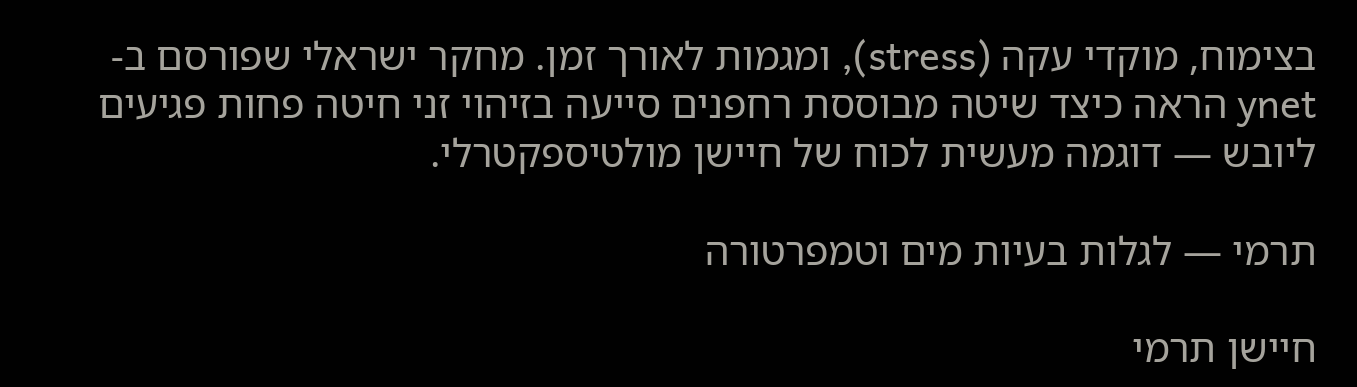בצימוח, מוקדי עקה (stress), ומגמות לאורך זמן. מחקר ישראלי שפורסם ב-ynet הראה כיצד שיטה מבוססת רחפנים סייעה בזיהוי זני חיטה פחות פגיעים ליובש — דוגמה מעשית לכוח של חיישן מולטיספקטרלי.

תרמי — לגלות בעיות מים וטמפרטורה

חיישן תרמי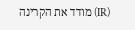(IR) מודד את הקרינה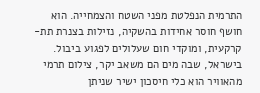התרמית הנפלטת מפני השטח והצמחייה. הוא חושף חוסר אחידות בהשקיה, נזילות בצנרת תת-קרקעית, ומוקדי חום שעלולים לפגוע ביבול. בישראל, שבה מים הם משאב יקר, צילום תרמי מהאוויר הוא כלי חיסכון ישיר שניתן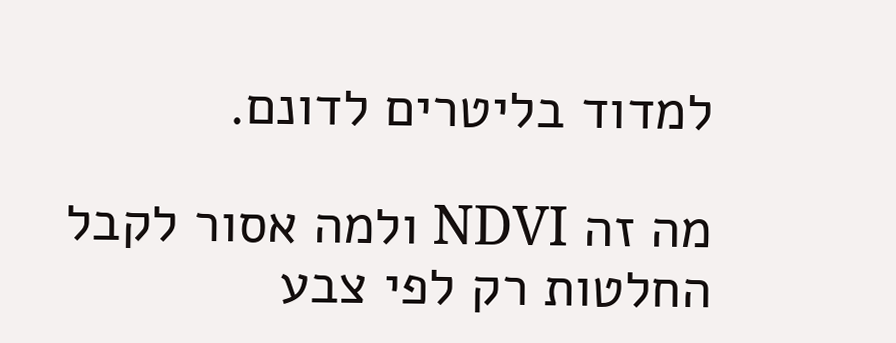למדוד בליטרים לדונם.

מה זה NDVI ולמה אסור לקבל החלטות רק לפי צבע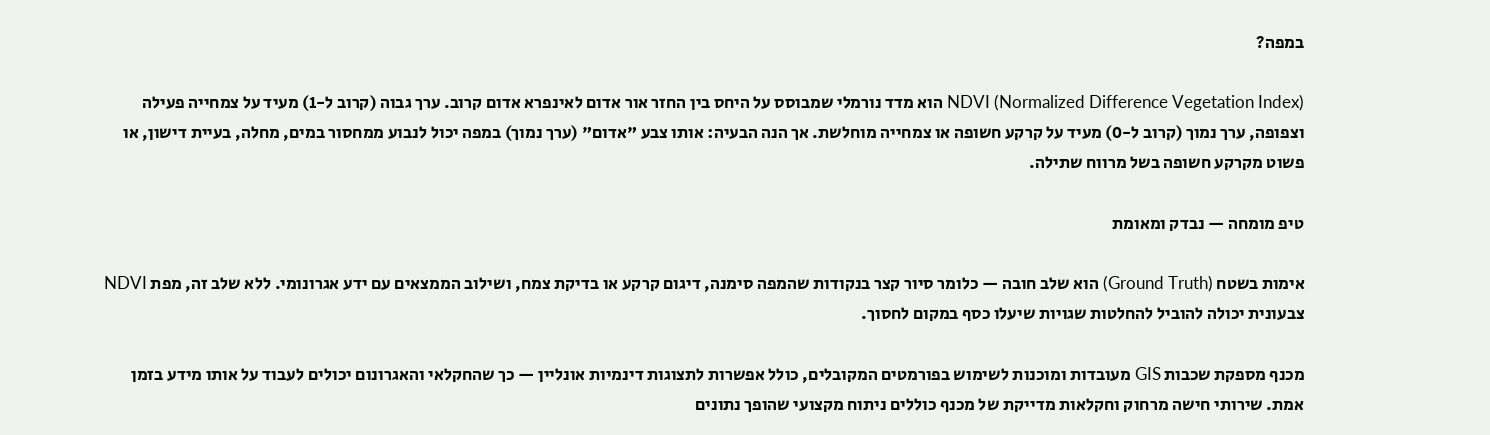במפה?

NDVI (Normalized Difference Vegetation Index) הוא מדד נורמלי שמבוסס על היחס בין החזר אור אדום לאינפרא אדום קרוב. ערך גבוה (קרוב ל-1) מעיד על צמחייה פעילה וצפופה, ערך נמוך (קרוב ל-0) מעיד על קרקע חשופה או צמחייה מוחלשת. אך הנה הבעיה: אותו צבע "אדום" (ערך נמוך) במפה יכול לנבוע ממחסור במים, מחלה, בעיית דישון, או פשוט מקרקע חשופה בשל מרווח שתילה.

טיפ מומחה — נבדק ומאומת

אימות בשטח (Ground Truth) הוא שלב חובה — כלומר סיור קצר בנקודות שהמפה סימנה, דיגום קרקע או בדיקת צמח, ושילוב הממצאים עם ידע אגרונומי. ללא שלב זה, מפת NDVI צבעונית יכולה להוביל להחלטות שגויות שיעלו כסף במקום לחסוך.

מכנף מספקת שכבות GIS מעובדות ומוכנות לשימוש בפורמטים המקובלים, כולל אפשרות לתצוגות דינמיות אונליין — כך שהחקלאי והאגרונום יכולים לעבוד על אותו מידע בזמן אמת. שירותי חישה מרחוק וחקלאות מדייקת של מכנף כוללים ניתוח מקצועי שהופך נתונים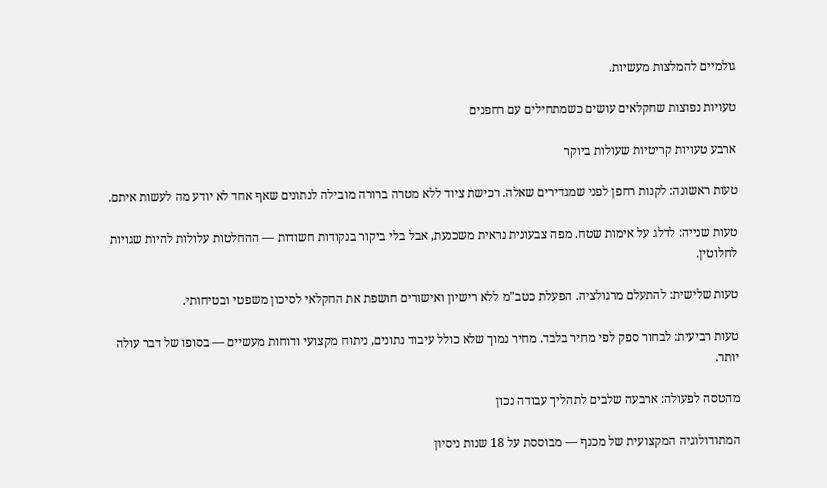גולמיים להמלצות מעשיות.

טעויות נפוצות שחקלאים עושים כשמתחילים עם רחפנים

ארבע טעויות קריטיות שעולות ביוקר

טעות ראשונה: לקנות רחפן לפני שמגדירים שאלה. רכישת ציוד ללא מטרה ברורה מובילה לנתונים שאף אחד לא יודע מה לעשות איתם.

טעות שנייה: לדלג על אימות שטח. מפה צבעונית נראית משכנעת, אבל בלי ביקור בנקודות חשודות — ההחלטות עלולות להיות שגויות לחלוטין.

טעות שלישית: להתעלם מרגולציה. הפעלת כטב"מ ללא רישיון ואישורים חושפת את החקלאי לסיכון משפטי ובטיחותי.

טעות רביעית: לבחור ספק לפי מחיר בלבד. מחיר נמוך שלא כולל עיבוד נתונים, ניתוח מקצועי ודוחות מעשיים — בסופו של דבר עולה יותר.

מהטסה לפעולה: ארבעה שלבים לתהליך עבודה נכון

המתודולוגיה המקצועית של מכנף — מבוססת על 18 שנות ניסיון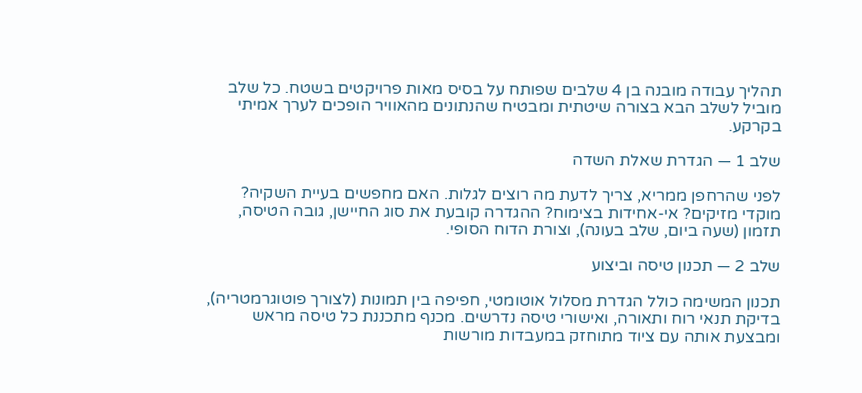תהליך עבודה מובנה בן 4 שלבים שפותח על בסיס מאות פרויקטים בשטח. כל שלב מוביל לשלב הבא בצורה שיטתית ומבטיח שהנתונים מהאוויר הופכים לערך אמיתי בקרקע.

שלב 1 — הגדרת שאלת השדה

לפני שהרחפן ממריא, צריך לדעת מה רוצים לגלות. האם מחפשים בעיית השקיה? מוקדי מזיקים? אי-אחידות בצימוח? ההגדרה קובעת את סוג החיישן, גובה הטיסה, תזמון (שעה ביום, שלב בעונה), וצורת הדוח הסופי.

שלב 2 — תכנון טיסה וביצוע

תכנון המשימה כולל הגדרת מסלול אוטומטי, חפיפה בין תמונות (לצורך פוטוגרמטריה), בדיקת תנאי רוח ותאורה, ואישורי טיסה נדרשים. מכנף מתכננת כל טיסה מראש ומבצעת אותה עם ציוד מתוחזק במעבדות מורשות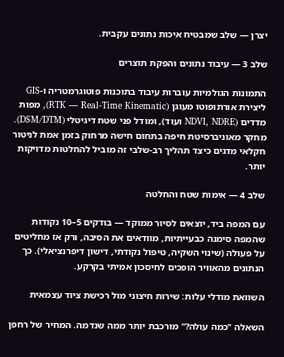יצרן — שלב שמבטיח איכות נתונים עקבית.

שלב 3 — עיבוד נתונים והפקת תוצרים

התמונות הגולמיות עוברות עיבוד בתוכנות פוטוגרמטריה ו-GIS ליצירת אורתופוטו מעוגן (RTK — Real-Time Kinematic), מפות מדדים (NDVI, NDRE ועוד), ומודל פני שטח דיגיטלי (DSM/DTM). מחקר מאוניברסיטת חיפה בתחום חישה מרחוק בזמן אמת לניטור חקלאי מדגים כיצד תהליך רב-שלבי זה מוביל להחלטות מדויקות יותר.

שלב 4 — אימות שטח והחלטה

עם המפה ביד, יוצאים לסיור ממוקד — בודקים 5–10 נקודות שהמפה סימנה כבעייתיות, מוודאים את הסיבה, ורק אז מחליטים על פעולה (שינוי השקיה, טיפול נקודתי, דישון דיפרנציאלי). כך הנתונים מהאוויר הופכים לחיסכון אמיתי בקרקע.

השוואת מודלי עלות: שירות חיצוני מול רכישת ציוד עצמאית

השאלה "כמה עולה?" מורכבת יותר ממה שנדמה. המחיר של רחפן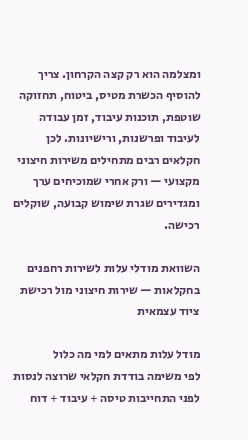ומצלמה הוא רק קצה הקרחון. צריך להוסיף הכשרת מטיס, ביטוח, תחזוקה שוטפת, תוכנות עיבוד, זמן עבודה לעיבוד ופרשנות, ורישיונות. לכן חקלאים רבים מתחילים משירות חיצוני מקצועי — ורק אחרי שמוכיחים ערך ומגדירים שגרת שימוש קבועה, שוקלים רכישה.

השוואת מודלי עלות לשירות רחפנים בחקלאות — שירות חיצוני מול רכישת ציוד עצמאית

מודל עלות מתאים למי מה כלול
לפי משימה בודדת חקלאי שרוצה לנסות לפני התחייבות טיסה + עיבוד + דוח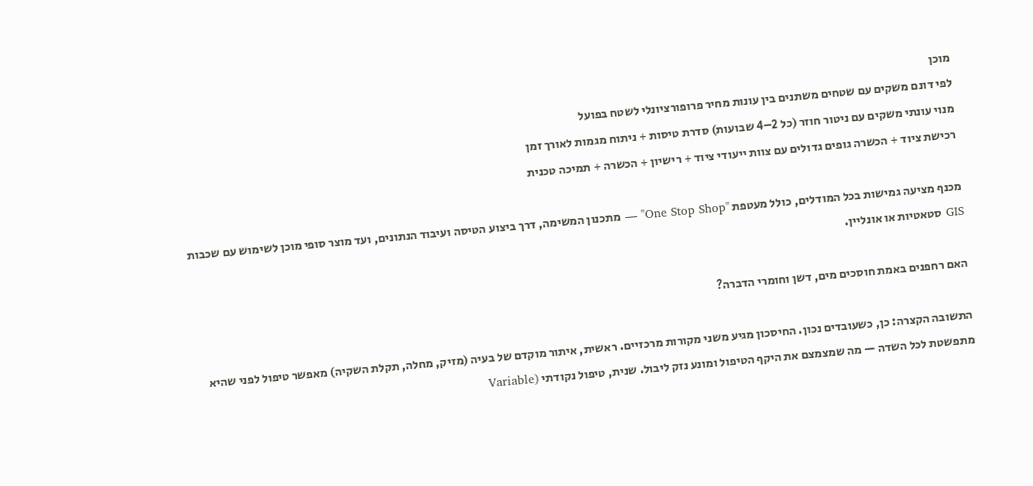מוכן
לפי דונם משקים עם שטחים משתנים בין עונות מחיר פרופורציונלי לשטח בפועל
מנוי עונתי משקים עם ניטור חוזר (כל 2–4 שבועות) סדרת טיסות + ניתוח מגמות לאורך זמן
רכישת ציוד + הכשרה גופים גדולים עם צוות ייעודי ציוד + רישיון + הכשרה + תמיכה טכנית

מכנף מציעה גמישות בכל המודלים, כולל מעטפת "One Stop Shop" — מתכנון המשימה, דרך ביצוע הטיסה ועיבוד הנתונים, ועד מוצר סופי מוכן לשימוש עם שכבות GIS סטאטיות או אונליין.

האם רחפנים באמת חוסכים מים, דשן וחומרי הדברה?

התשובה הקצרה: כן, כשעובדים נכון. החיסכון מגיע משני מקורות מרכזיים. ראשית, איתור מוקדם של בעיה (מזיק, מחלה, תקלת השקיה) מאפשר טיפול לפני שהיא מתפשטת לכל השדה — מה שמצמצם את היקף הטיפול ומונע נזק ליבול. שנית, טיפול נקודתי (Variable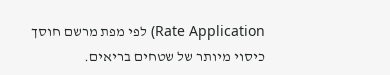Rate Application) לפי מפת מרשם חוסך כיסוי מיותר של שטחים בריאים.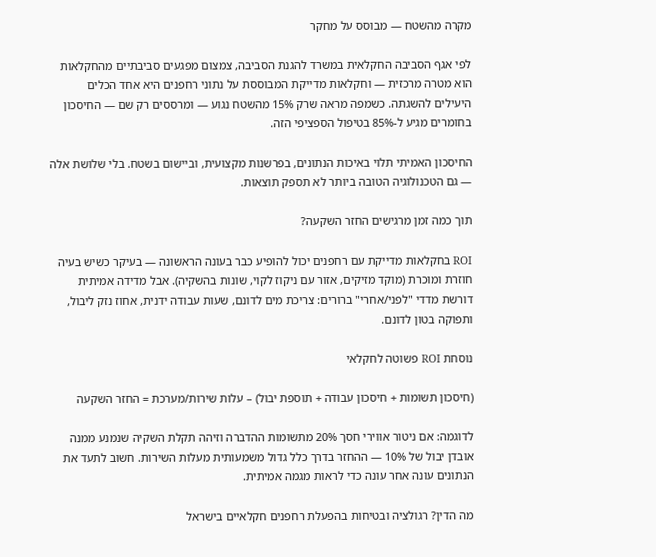מקרה מהשטח — מבוסס על מחקר

לפי אגף הסביבה החקלאית במשרד להגנת הסביבה, צמצום מפגעים סביבתיים מהחקלאות הוא מטרה מרכזית — וחקלאות מדייקת המבוססת על נתוני רחפנים היא אחד הכלים היעילים להשגתה. כשמפה מראה שרק 15% מהשטח נגוע — ומרססים רק שם — החיסכון בחומרים מגיע ל-85% בטיפול הספציפי הזה.

החיסכון האמיתי תלוי באיכות הנתונים, בפרשנות מקצועית, וביישום בשטח. בלי שלושת אלה — גם הטכנולוגיה הטובה ביותר לא תספק תוצאות.

תוך כמה זמן מרגישים החזר השקעה?

ROI בחקלאות מדייקת עם רחפנים יכול להופיע כבר בעונה הראשונה — בעיקר כשיש בעיה חוזרת ומוכרת (מוקד מזיקים, אזור עם ניקוז לקוי, שונות בהשקיה). אבל מדידה אמיתית דורשת מדדי "לפני/אחרי" ברורים: צריכת מים לדונם, שעות עבודה ידנית, אחוז נזק ליבול, ותפוקה בטון לדונם.

נוסחת ROI פשוטה לחקלאי

(חיסכון תשומות + חיסכון עבודה + תוספת יבול) – עלות שירות/מערכת = החזר השקעה

לדוגמה: אם ניטור אווירי חסך 20% מתשומות ההדברה וזיהה תקלת השקיה שנמנע ממנה אובדן יבול של 10% — ההחזר בדרך כלל גדול משמעותית מעלות השירות. חשוב לתעד את הנתונים עונה אחר עונה כדי לראות מגמה אמיתית.

מה הדין? רגולציה ובטיחות בהפעלת רחפנים חקלאיים בישראל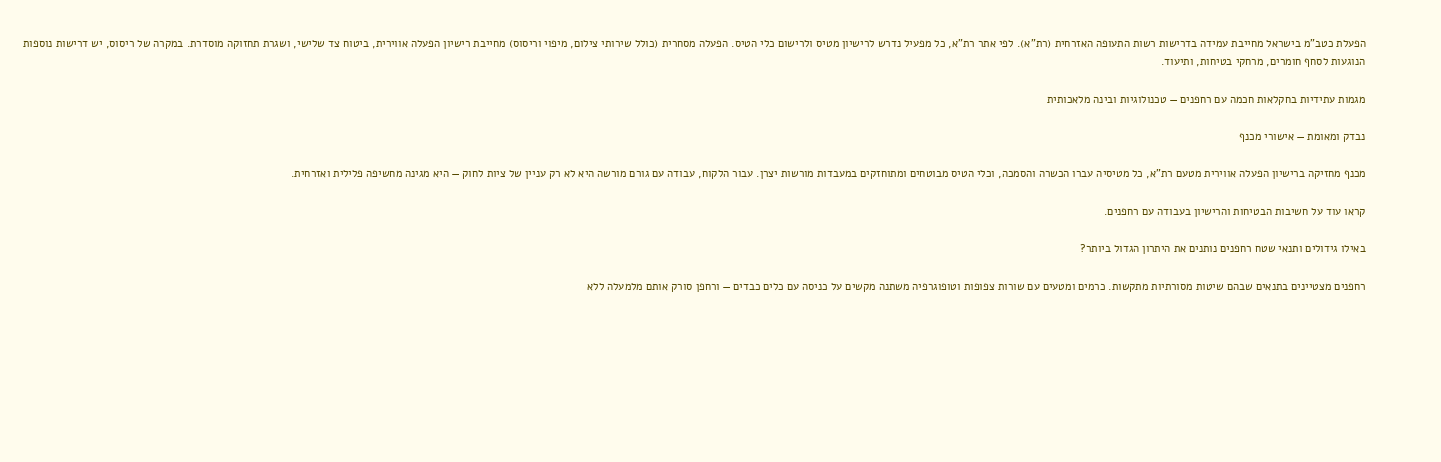הפעלת כטב"מ בישראל מחייבת עמידה בדרישות רשות התעופה האזרחית (רת"א). לפי אתר רת"א, כל מפעיל נדרש לרישיון מטיס ולרישום כלי הטיס. הפעלה מסחרית (כולל שירותי צילום, מיפוי וריסוס) מחייבת רישיון הפעלה אווירית, ביטוח צד שלישי, ושגרת תחזוקה מוסדרת. במקרה של ריסוס, יש דרישות נוספות הנוגעות לסחף חומרים, מרחקי בטיחות, ותיעוד.

מגמות עתידיות בחקלאות חכמה עם רחפנים — טכנולוגיות ובינה מלאכותית

נבדק ומאומת — אישורי מכנף

מכנף מחזיקה ברישיון הפעלה אווירית מטעם רת"א, כל מטיסיה עברו הכשרה והסמכה, וכלי הטיס מבוטחים ומתוחזקים במעבדות מורשות יצרן. עבור הלקוח, עבודה עם גורם מורשה היא לא רק עניין של ציות לחוק — היא מגינה מחשיפה פלילית ואזרחית.

קראו עוד על חשיבות הבטיחות והרישיון בעבודה עם רחפנים.

באילו גידולים ותנאי שטח רחפנים נותנים את היתרון הגדול ביותר?

רחפנים מצטיינים בתנאים שבהם שיטות מסורתיות מתקשות. כרמים ומטעים עם שורות צפופות וטופוגרפיה משתנה מקשים על כניסה עם כלים כבדים — ורחפן סורק אותם מלמעלה ללא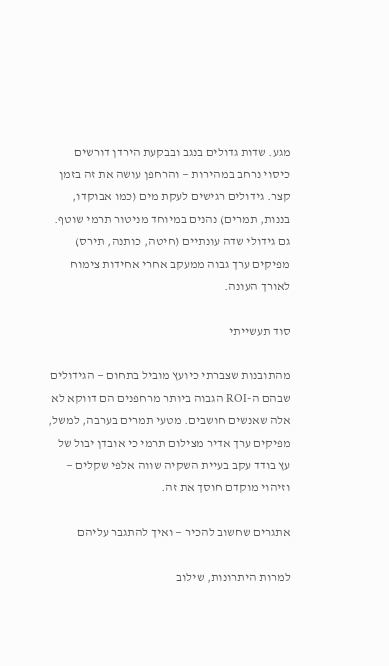מגע. שדות גדולים בנגב ובבקעת הירדן דורשים כיסוי נרחב במהירות — והרחפן עושה את זה בזמן קצר. גידולים רגישים לעקת מים (כמו אבוקדו, בננות, תמרים) נהנים במיוחד מניטור תרמי שוטף. גם גידולי שדה עונתיים (חיטה, כותנה, תירס) מפיקים ערך גבוה ממעקב אחרי אחידות צימוח לאורך העונה.

סוד תעשייתי

מהתובנות שצברתי כיועץ מוביל בתחום — הגידולים שבהם ה-ROI הגבוה ביותר מרחפנים הם דווקא לא אלה שאנשים חושבים. מטעי תמרים בערבה, למשל, מפיקים ערך אדיר מצילום תרמי כי אובדן יבול של עץ בודד עקב בעיית השקיה שווה אלפי שקלים — וזיהוי מוקדם חוסך את זה.

אתגרים שחשוב להכיר — ואיך להתגבר עליהם

למרות היתרונות, שילוב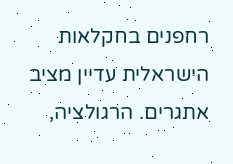רחפנים בחקלאות הישראלית עדיין מציב אתגרים. הרגולציה,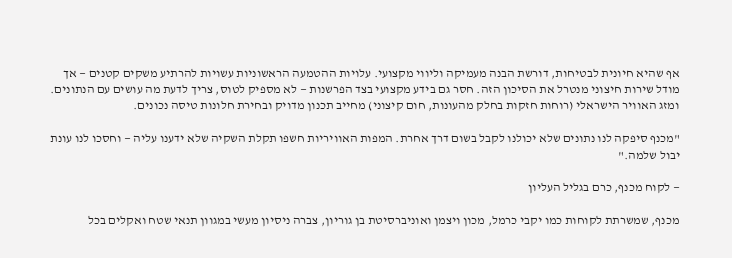אף שהיא חיונית לבטיחות, דורשת הבנה מעמיקה וליווי מקצועי. עלויות ההטמעה הראשוניות עשויות להרתיע משקים קטנים — אך מודל שירות חיצוני מנטרל את הסיכון הזה. חסר גם בידע מקצועי בצד הפרשנות — לא מספיק לטוס, צריך לדעת מה עושים עם הנתונים. ומזג האוויר הישראלי (רוחות חזקות בחלק מהעונות, חום קיצוני) מחייב תכנון מדויק ובחירת חלונות טיסה נכונים.

"מכנף סיפקה לנו נתונים שלא יכולנו לקבל בשום דרך אחרת. המפות האוויריות חשפו תקלת השקיה שלא ידענו עליה — וחסכו לנו עונת יבול שלמה."

— לקוח מכנף, כרם בגליל העליון

מכנף, שמשרתת לקוחות כמו יקבי כרמל, מכון ויצמן ואוניברסיטת בן גוריון, צברה ניסיון מעשי במגוון תנאי שטח ואקלים בכל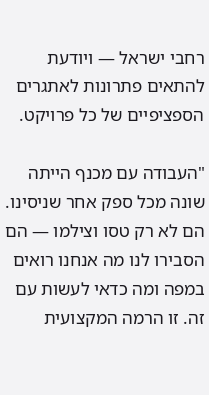רחבי ישראל — ויודעת להתאים פתרונות לאתגרים הספציפיים של כל פרויקט.

"העבודה עם מכנף הייתה שונה מכל ספק אחר שניסינו. הם לא רק טסו וצילמו — הם הסבירו לנו מה אנחנו רואים במפה ומה כדאי לעשות עם זה. זו הרמה המקצועית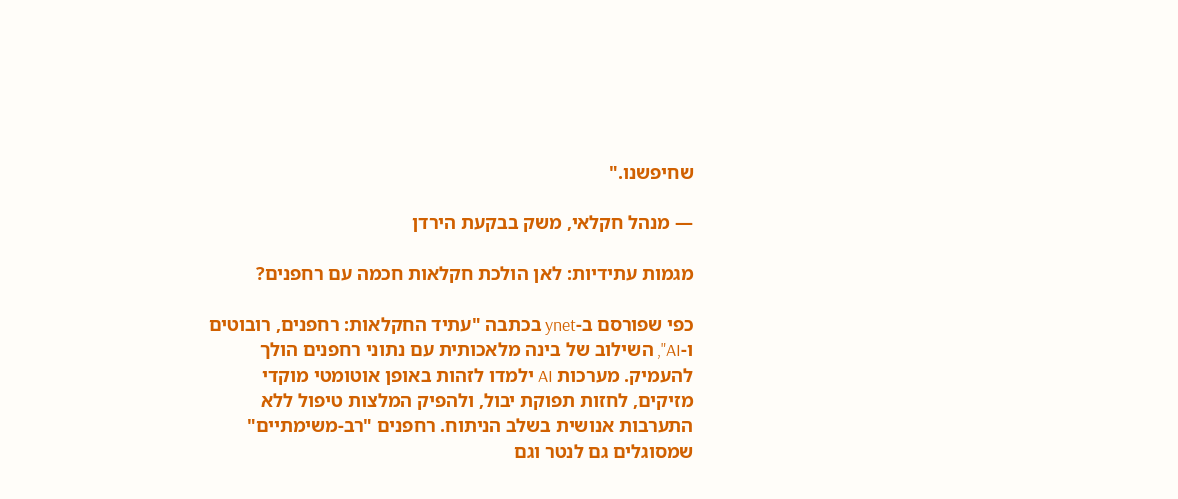שחיפשנו."

— מנהל חקלאי, משק בבקעת הירדן

מגמות עתידיות: לאן הולכת חקלאות חכמה עם רחפנים?

כפי שפורסם ב-ynet בכתבה "עתיד החקלאות: רחפנים, רובוטים ו-AI", השילוב של בינה מלאכותית עם נתוני רחפנים הולך להעמיק. מערכות AI ילמדו לזהות באופן אוטומטי מוקדי מזיקים, לחזות תפוקת יבול, ולהפיק המלצות טיפול ללא התערבות אנושית בשלב הניתוח. רחפנים "רב-משימתיים" שמסוגלים גם לנטר וגם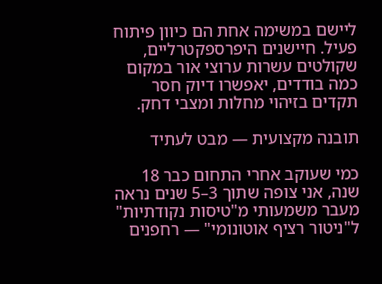ליישם במשימה אחת הם כיוון פיתוח פעיל. חיישנים היפרספקטרליים, שקולטים עשרות ערוצי אור במקום כמה בודדים, יאפשרו דיוק חסר תקדים בזיהוי מחלות ומצבי דחק.

תובנה מקצועית — מבט לעתיד

כמי שעוקב אחרי התחום כבר 18 שנה, אני צופה שתוך 3–5 שנים נראה מעבר משמעותי מ"טיסות נקודתיות" ל"ניטור רציף אוטונומי" — רחפנים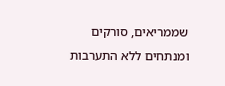שממריאים, סורקים ומנתחים ללא התערבות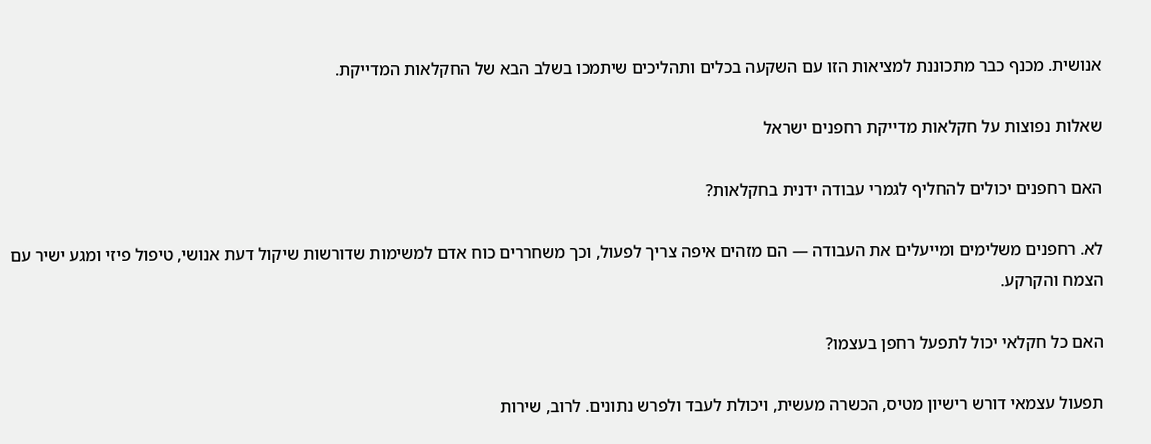אנושית. מכנף כבר מתכוננת למציאות הזו עם השקעה בכלים ותהליכים שיתמכו בשלב הבא של החקלאות המדייקת.

שאלות נפוצות על חקלאות מדייקת רחפנים ישראל

האם רחפנים יכולים להחליף לגמרי עבודה ידנית בחקלאות?

לא. רחפנים משלימים ומייעלים את העבודה — הם מזהים איפה צריך לפעול, וכך משחררים כוח אדם למשימות שדורשות שיקול דעת אנושי, טיפול פיזי ומגע ישיר עם הצמח והקרקע.

האם כל חקלאי יכול לתפעל רחפן בעצמו?

תפעול עצמאי דורש רישיון מטיס, הכשרה מעשית, ויכולת לעבד ולפרש נתונים. לרוב, שירות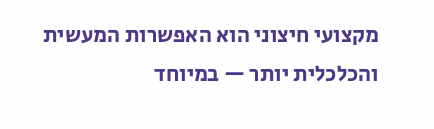מקצועי חיצוני הוא האפשרות המעשית והכלכלית יותר — במיוחד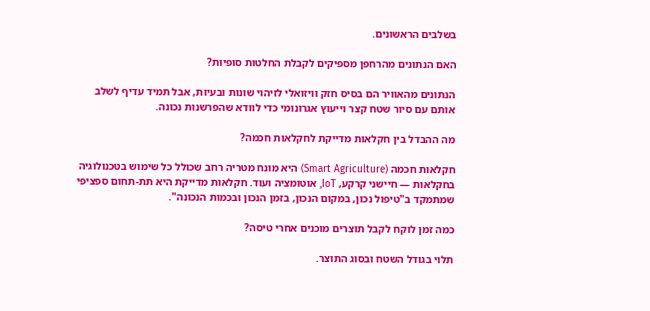בשלבים הראשונים.

האם הנתונים מהרחפן מספיקים לקבלת החלטות סופיות?

הנתונים מהאוויר הם בסיס חזק וויזואלי לזיהוי שונות ובעיות, אבל תמיד עדיף לשלב אותם עם סיור שטח קצר וייעוץ אגרונומי כדי לוודא שהפרשנות נכונה.

מה ההבדל בין חקלאות מדייקת לחקלאות חכמה?

חקלאות חכמה (Smart Agriculture) היא מונח מטריה רחב שכולל כל שימוש בטכנולוגיה בחקלאות — חיישני קרקע, IoT, אוטומציה ועוד. חקלאות מדייקת היא תת-תחום ספציפי שמתמקד ב"טיפול נכון, במקום הנכון, בזמן הנכון ובכמות הנכונה".

כמה זמן לוקח לקבל תוצרים מוכנים אחרי טיסה?

תלוי בגודל השטח ובסוג התוצר.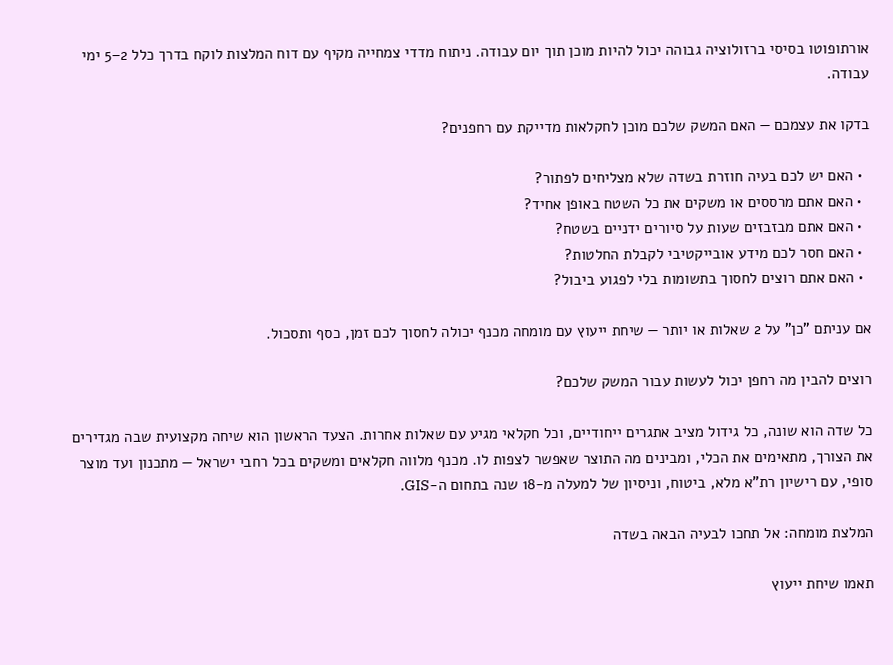אורתופוטו בסיסי ברזולוציה גבוהה יכול להיות מוכן תוך יום עבודה. ניתוח מדדי צמחייה מקיף עם דוח המלצות לוקח בדרך כלל 2–5 ימי עבודה.

בדקו את עצמכם — האם המשק שלכם מוכן לחקלאות מדייקת עם רחפנים?

  • האם יש לכם בעיה חוזרת בשדה שלא מצליחים לפתור?
  • האם אתם מרססים או משקים את כל השטח באופן אחיד?
  • האם אתם מבזבזים שעות על סיורים ידניים בשטח?
  • האם חסר לכם מידע אובייקטיבי לקבלת החלטות?
  • האם אתם רוצים לחסוך בתשומות בלי לפגוע ביבול?

אם עניתם "כן" על 2 שאלות או יותר — שיחת ייעוץ עם מומחה מכנף יכולה לחסוך לכם זמן, כסף ותסכול.

רוצים להבין מה רחפן יכול לעשות עבור המשק שלכם?

כל שדה הוא שונה, כל גידול מציב אתגרים ייחודיים, וכל חקלאי מגיע עם שאלות אחרות. הצעד הראשון הוא שיחה מקצועית שבה מגדירים את הצורך, מתאימים את הכלי, ומבינים מה התוצר שאפשר לצפות לו. מכנף מלווה חקלאים ומשקים בכל רחבי ישראל — מתכנון ועד מוצר סופי, עם רישיון רת"א מלא, ביטוח, וניסיון של למעלה מ-18 שנה בתחום ה-GIS.

המלצת מומחה: אל תחכו לבעיה הבאה בשדה

תאמו שיחת ייעוץ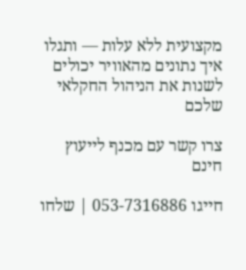מקצועית ללא עלות — ותגלו איך נתונים מהאוויר יכולים לשנות את הניהול החקלאי שלכם

צרו קשר עם מכנף לייעוץ חינם

חייגו 053-7316886 | שלחו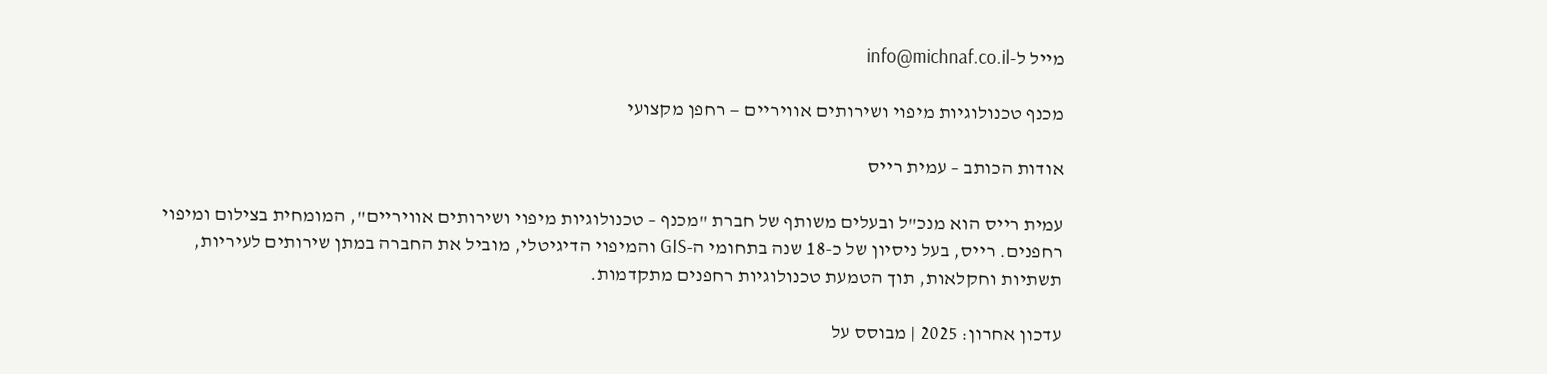מייל ל-info@michnaf.co.il

מכנף טכנולוגיות מיפוי ושירותים אוויריים — רחפן מקצועי

אודות הכותב – עמית רייס

עמית רייס הוא מנכ"ל ובעלים משותף של חברת "מכנף – טכנולוגיות מיפוי ושירותים אוויריים", המומחית בצילום ומיפוי רחפנים. רייס, בעל ניסיון של כ-18 שנה בתחומי ה-GIS והמיפוי הדיגיטלי, מוביל את החברה במתן שירותים לעיריות, תשתיות וחקלאות, תוך הטמעת טכנולוגיות רחפנים מתקדמות.

עדכון אחרון: 2025 | מבוסס על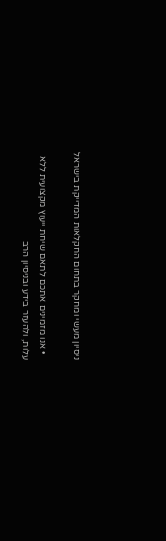ניסיון מעשי ומחקר בתחום החקלאות המדייקת בישראל

  • אנו מזמינים אתכם לתאם שיחת ייעוץ מקצועית ללא עלות, ולהעזר בידע ובניסיון הרב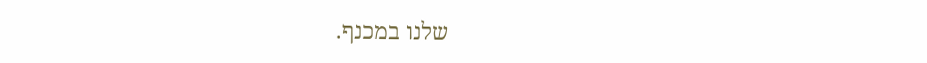שלנו במכנף.